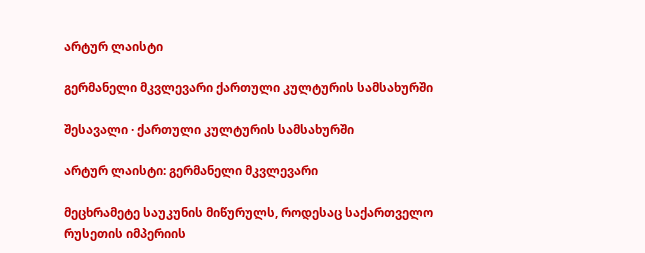არტურ ლაისტი

გერმანელი მკვლევარი ქართული კულტურის სამსახურში

შესავალი · ქართული კულტურის სამსახურში

არტურ ლაისტი: გერმანელი მკვლევარი

მეცხრამეტე საუკუნის მიწურულს, როდესაც საქართველო რუსეთის იმპერიის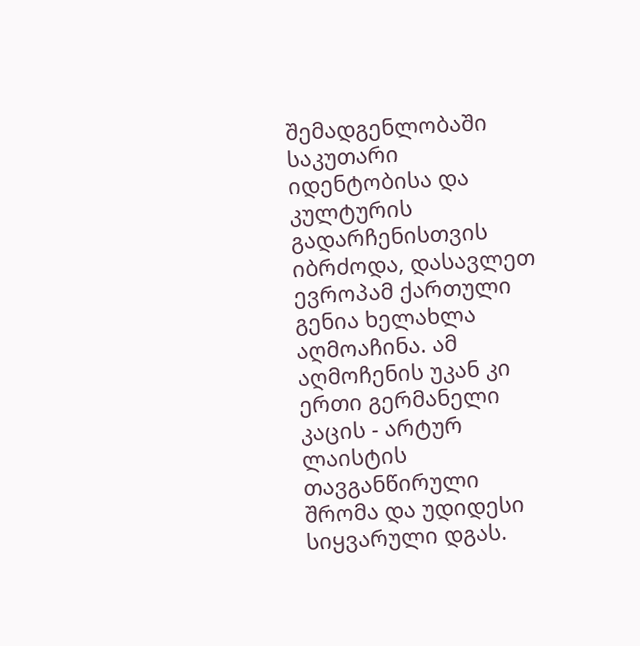შემადგენლობაში საკუთარი იდენტობისა და კულტურის გადარჩენისთვის იბრძოდა, დასავლეთ ევროპამ ქართული გენია ხელახლა აღმოაჩინა. ამ აღმოჩენის უკან კი ერთი გერმანელი კაცის - არტურ ლაისტის თავგანწირული შრომა და უდიდესი სიყვარული დგას.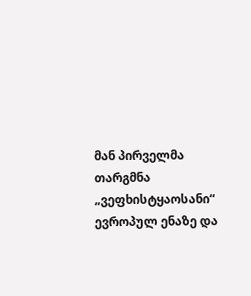მან პირველმა თარგმნა „ვეფხისტყაოსანი“ ევროპულ ენაზე და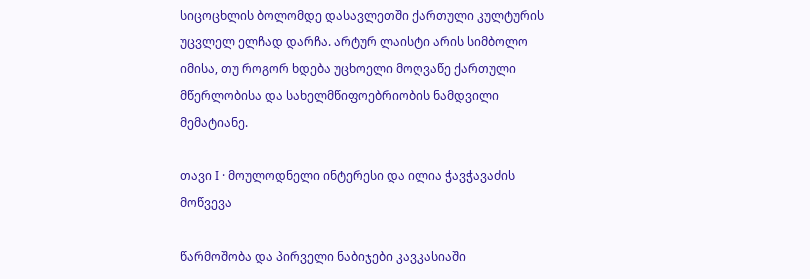სიცოცხლის ბოლომდე დასავლეთში ქართული კულტურის უცვლელ ელჩად დარჩა. არტურ ლაისტი არის სიმბოლო იმისა, თუ როგორ ხდება უცხოელი მოღვაწე ქართული მწერლობისა და სახელმწიფოებრიობის ნამდვილი მემატიანე.

თავი I · მოულოდნელი ინტერესი და ილია ჭავჭავაძის მოწვევა

წარმოშობა და პირველი ნაბიჯები კავკასიაში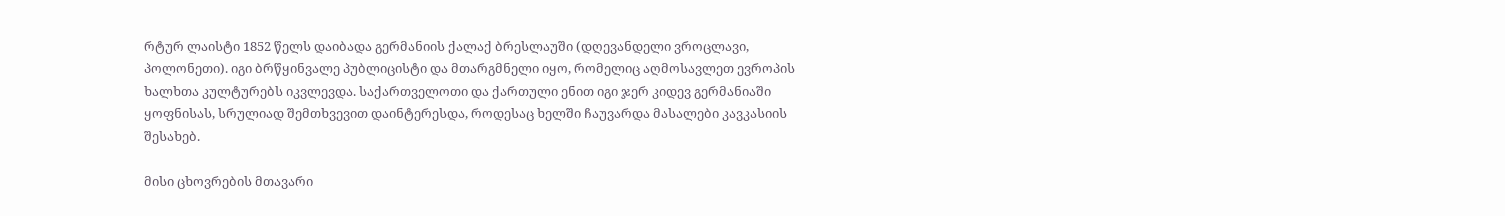რტურ ლაისტი 1852 წელს დაიბადა გერმანიის ქალაქ ბრესლაუში (დღევანდელი ვროცლავი, პოლონეთი). იგი ბრწყინვალე პუბლიცისტი და მთარგმნელი იყო, რომელიც აღმოსავლეთ ევროპის ხალხთა კულტურებს იკვლევდა. საქართველოთი და ქართული ენით იგი ჯერ კიდევ გერმანიაში ყოფნისას, სრულიად შემთხვევით დაინტერესდა, როდესაც ხელში ჩაუვარდა მასალები კავკასიის შესახებ.

მისი ცხოვრების მთავარი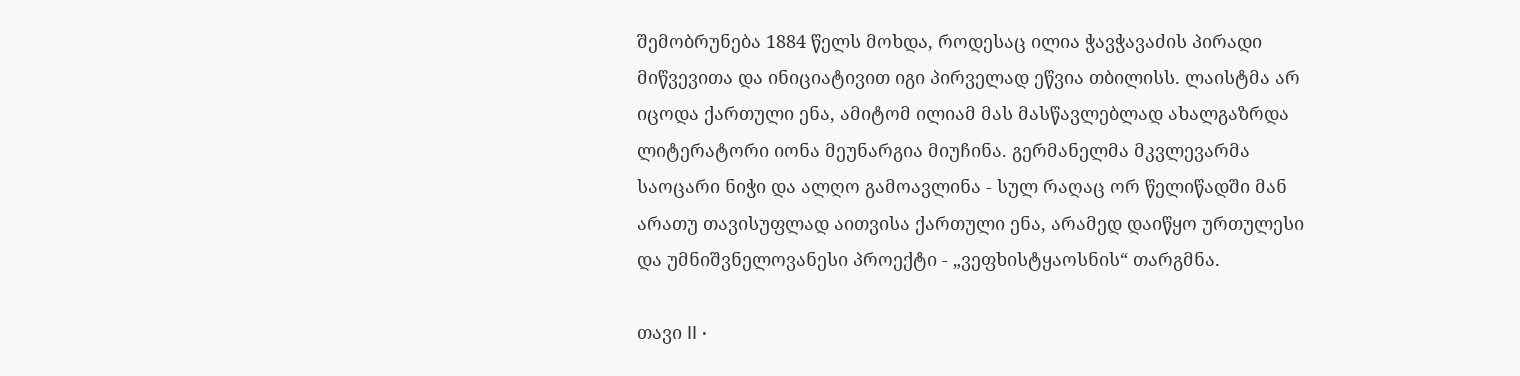შემობრუნება 1884 წელს მოხდა, როდესაც ილია ჭავჭავაძის პირადი მიწვევითა და ინიციატივით იგი პირველად ეწვია თბილისს. ლაისტმა არ იცოდა ქართული ენა, ამიტომ ილიამ მას მასწავლებლად ახალგაზრდა ლიტერატორი იონა მეუნარგია მიუჩინა. გერმანელმა მკვლევარმა საოცარი ნიჭი და ალღო გამოავლინა - სულ რაღაც ორ წელიწადში მან არათუ თავისუფლად აითვისა ქართული ენა, არამედ დაიწყო ურთულესი და უმნიშვნელოვანესი პროექტი - „ვეფხისტყაოსნის“ თარგმნა.

თავი II ·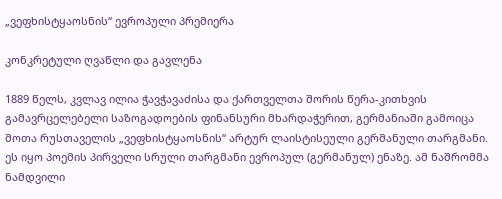„ვეფხისტყაოსნის“ ევროპული პრემიერა

კონკრეტული ღვაწლი და გავლენა

1889 წელს, კვლავ ილია ჭავჭავაძისა და ქართველთა შორის წერა-კითხვის გამავრცელებელი საზოგადოების ფინანსური მხარდაჭერით, გერმანიაში გამოიცა შოთა რუსთაველის „ვეფხისტყაოსნის“ არტურ ლაისტისეული გერმანული თარგმანი. ეს იყო პოემის პირველი სრული თარგმანი ევროპულ (გერმანულ) ენაზე. ამ ნაშრომმა ნამდვილი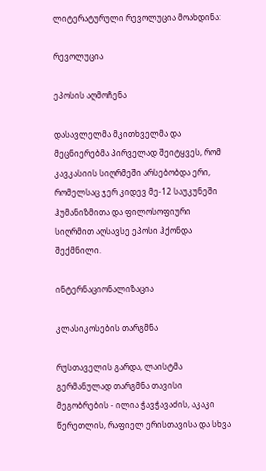ლიტერატურული რევოლუცია მოახდინა:

რევოლუცია

ეპოსის აღმოჩენა

დასავლელმა მკითხველმა და მეცნიერებმა პირველად შეიტყვეს, რომ კავკასიის სიღრმეში არსებობდა ერი, რომელსაც ჯერ კიდევ მე-12 საუკუნეში ჰუმანიზმითა და ფილოსოფიური სიღრმით აღსავსე ეპოსი ჰქონდა შექმნილი.

ინტერნაციონალიზაცია

კლასიკოსების თარგმნა

რუსთაველის გარდა, ლაისტმა გერმანულად თარგმნა თავისი მეგობრების - ილია ჭავჭავაძის, აკაკი წერეთლის, რაფიელ ერისთავისა და სხვა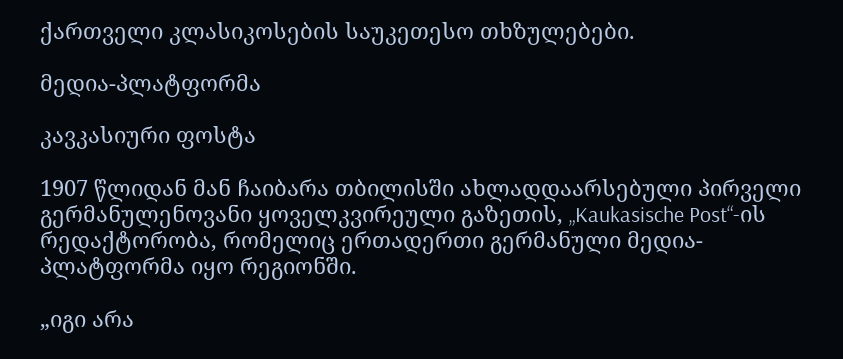ქართველი კლასიკოსების საუკეთესო თხზულებები.

მედია-პლატფორმა

კავკასიური ფოსტა

1907 წლიდან მან ჩაიბარა თბილისში ახლადდაარსებული პირველი გერმანულენოვანი ყოველკვირეული გაზეთის, „Kaukasische Post“-ის რედაქტორობა, რომელიც ერთადერთი გერმანული მედია-პლატფორმა იყო რეგიონში.

„იგი არა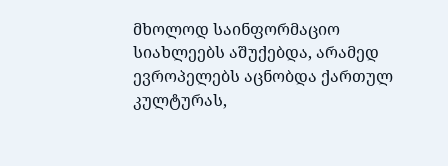მხოლოდ საინფორმაციო სიახლეებს აშუქებდა, არამედ ევროპელებს აცნობდა ქართულ კულტურას,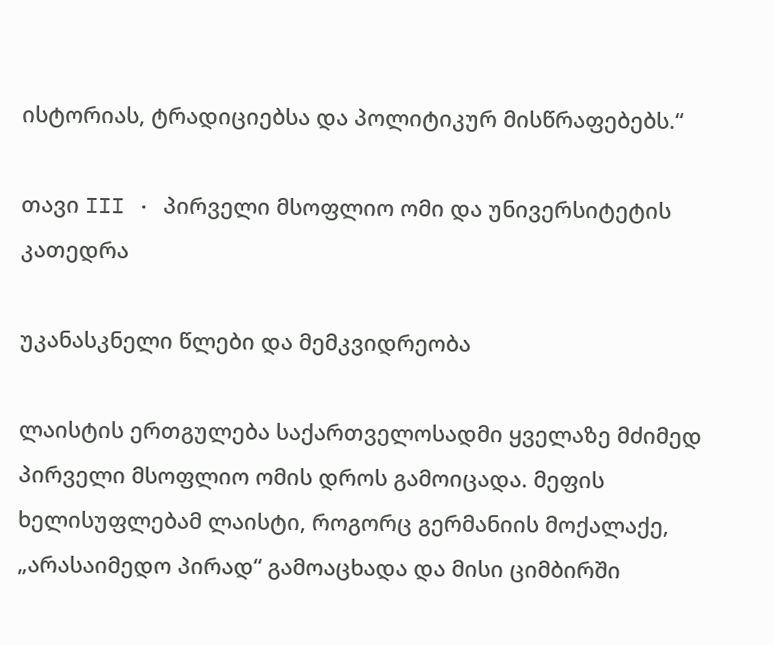ისტორიას, ტრადიციებსა და პოლიტიკურ მისწრაფებებს.“

თავი III · პირველი მსოფლიო ომი და უნივერსიტეტის კათედრა

უკანასკნელი წლები და მემკვიდრეობა

ლაისტის ერთგულება საქართველოსადმი ყველაზე მძიმედ პირველი მსოფლიო ომის დროს გამოიცადა. მეფის ხელისუფლებამ ლაისტი, როგორც გერმანიის მოქალაქე, „არასაიმედო პირად“ გამოაცხადა და მისი ციმბირში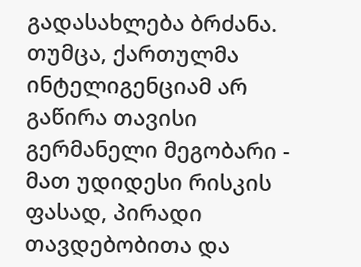გადასახლება ბრძანა. თუმცა, ქართულმა ინტელიგენციამ არ გაწირა თავისი გერმანელი მეგობარი - მათ უდიდესი რისკის ფასად, პირადი თავდებობითა და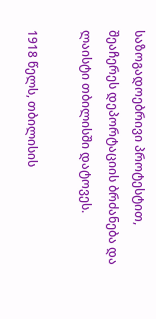საზოგადოებრივი პროტესტით, შეაჩერეს დეპორტაციის ბრძანება და ლაისტი თბილისში დატოვეს.

1918 წელს, თბილისის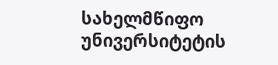სახელმწიფო უნივერსიტეტის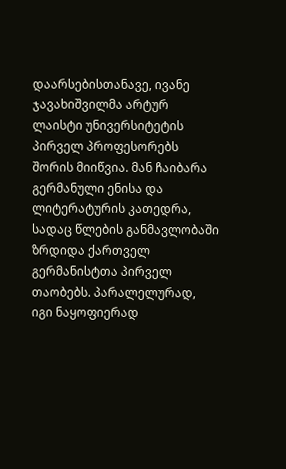დაარსებისთანავე, ივანე ჯავახიშვილმა არტურ ლაისტი უნივერსიტეტის პირველ პროფესორებს შორის მიიწვია. მან ჩაიბარა გერმანული ენისა და ლიტერატურის კათედრა, სადაც წლების განმავლობაში ზრდიდა ქართველ გერმანისტთა პირველ თაობებს. პარალელურად, იგი ნაყოფიერად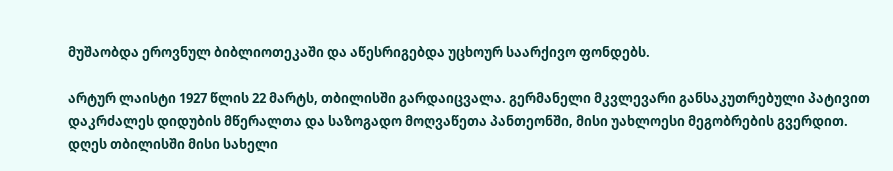მუშაობდა ეროვნულ ბიბლიოთეკაში და აწესრიგებდა უცხოურ საარქივო ფონდებს.

არტურ ლაისტი 1927 წლის 22 მარტს, თბილისში გარდაიცვალა. გერმანელი მკვლევარი განსაკუთრებული პატივით დაკრძალეს დიდუბის მწერალთა და საზოგადო მოღვაწეთა პანთეონში, მისი უახლოესი მეგობრების გვერდით. დღეს თბილისში მისი სახელი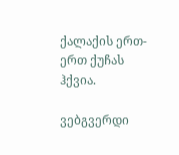ქალაქის ერთ-ერთ ქუჩას ჰქვია.

ვებგვერდი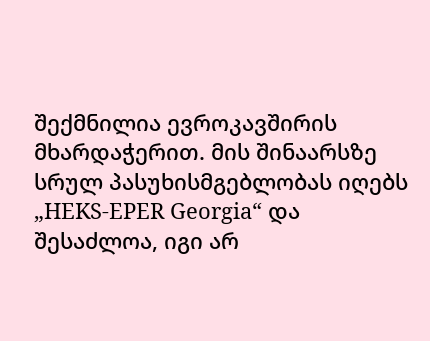შექმნილია ევროკავშირის მხარდაჭერით. მის შინაარსზე სრულ პასუხისმგებლობას იღებს „HEKS-EPER Georgia“ და შესაძლოა, იგი არ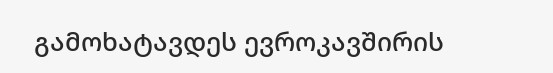გამოხატავდეს ევროკავშირის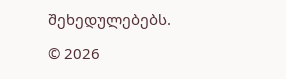შეხედულებებს.

© 2026